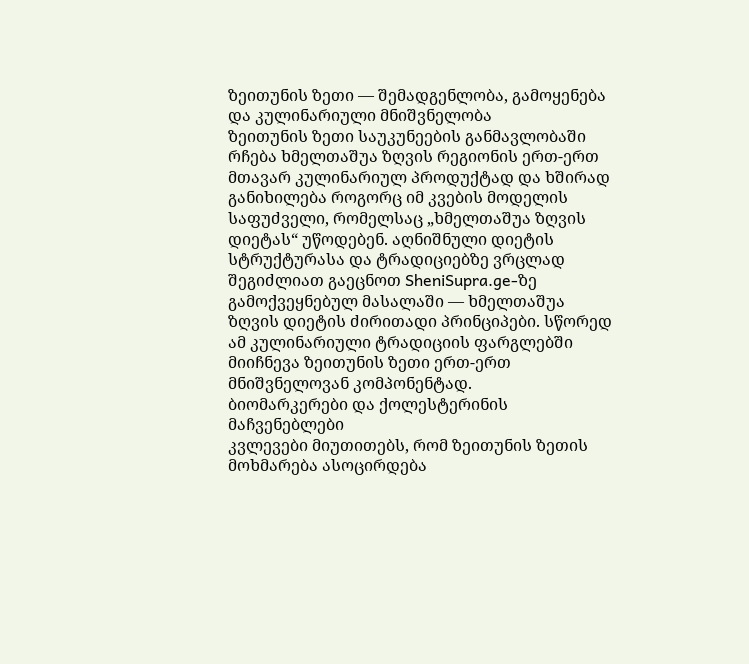ზეითუნის ზეთი — შემადგენლობა, გამოყენება და კულინარიული მნიშვნელობა
ზეითუნის ზეთი საუკუნეების განმავლობაში რჩება ხმელთაშუა ზღვის რეგიონის ერთ-ერთ მთავარ კულინარიულ პროდუქტად და ხშირად განიხილება როგორც იმ კვების მოდელის საფუძველი, რომელსაც „ხმელთაშუა ზღვის დიეტას“ უწოდებენ. აღნიშნული დიეტის სტრუქტურასა და ტრადიციებზე ვრცლად შეგიძლიათ გაეცნოთ SheniSupra.ge-ზე გამოქვეყნებულ მასალაში — ხმელთაშუა ზღვის დიეტის ძირითადი პრინციპები. სწორედ ამ კულინარიული ტრადიციის ფარგლებში მიიჩნევა ზეითუნის ზეთი ერთ-ერთ მნიშვნელოვან კომპონენტად.
ბიომარკერები და ქოლესტერინის მაჩვენებლები
კვლევები მიუთითებს, რომ ზეითუნის ზეთის მოხმარება ასოცირდება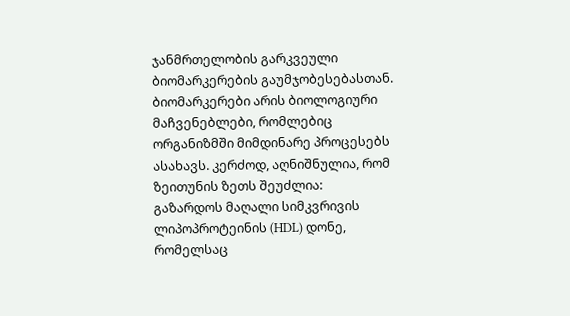ჯანმრთელობის გარკვეული ბიომარკერების გაუმჯობესებასთან. ბიომარკერები არის ბიოლოგიური მაჩვენებლები, რომლებიც ორგანიზმში მიმდინარე პროცესებს ასახავს. კერძოდ, აღნიშნულია, რომ ზეითუნის ზეთს შეუძლია:
გაზარდოს მაღალი სიმკვრივის ლიპოპროტეინის (HDL) დონე, რომელსაც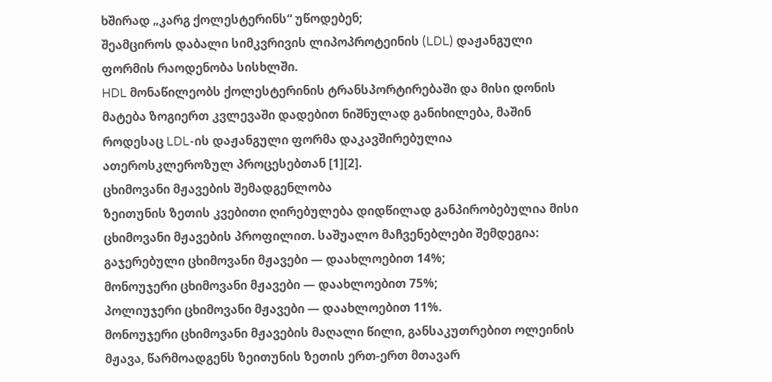ხშირად „კარგ ქოლესტერინს“ უწოდებენ;
შეამციროს დაბალი სიმკვრივის ლიპოპროტეინის (LDL) დაჟანგული ფორმის რაოდენობა სისხლში.
HDL მონაწილეობს ქოლესტერინის ტრანსპორტირებაში და მისი დონის მატება ზოგიერთ კვლევაში დადებით ნიშნულად განიხილება, მაშინ როდესაც LDL-ის დაჟანგული ფორმა დაკავშირებულია ათეროსკლეროზულ პროცესებთან [1][2].
ცხიმოვანი მჟავების შემადგენლობა
ზეითუნის ზეთის კვებითი ღირებულება დიდწილად განპირობებულია მისი ცხიმოვანი მჟავების პროფილით. საშუალო მაჩვენებლები შემდეგია:
გაჯერებული ცხიმოვანი მჟავები — დაახლოებით 14%;
მონოუჯერი ცხიმოვანი მჟავები — დაახლოებით 75%;
პოლიუჯერი ცხიმოვანი მჟავები — დაახლოებით 11%.
მონოუჯერი ცხიმოვანი მჟავების მაღალი წილი, განსაკუთრებით ოლეინის მჟავა, წარმოადგენს ზეითუნის ზეთის ერთ-ერთ მთავარ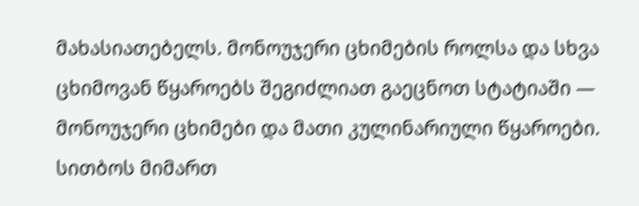მახასიათებელს. მონოუჯერი ცხიმების როლსა და სხვა ცხიმოვან წყაროებს შეგიძლიათ გაეცნოთ სტატიაში — მონოუჯერი ცხიმები და მათი კულინარიული წყაროები.
სითბოს მიმართ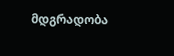მდგრადობა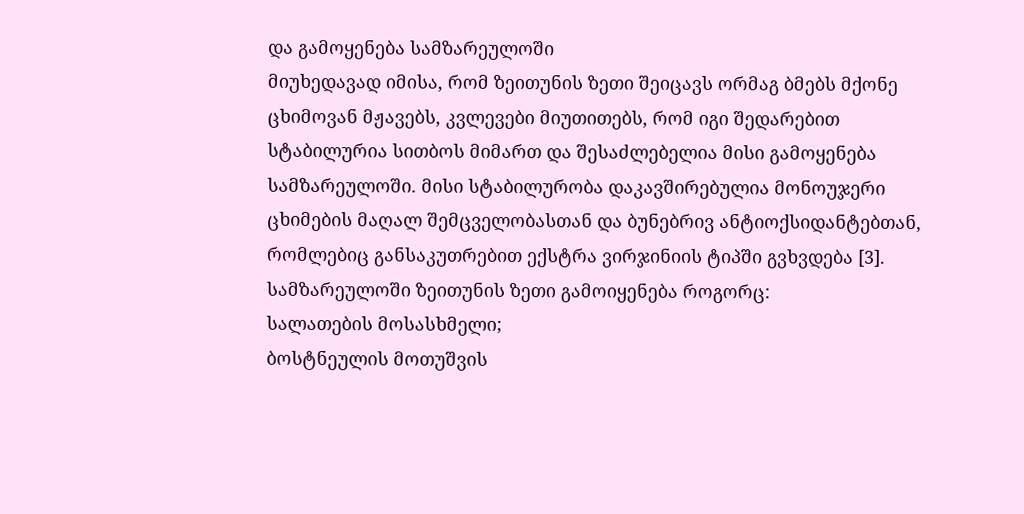და გამოყენება სამზარეულოში
მიუხედავად იმისა, რომ ზეითუნის ზეთი შეიცავს ორმაგ ბმებს მქონე ცხიმოვან მჟავებს, კვლევები მიუთითებს, რომ იგი შედარებით სტაბილურია სითბოს მიმართ და შესაძლებელია მისი გამოყენება სამზარეულოში. მისი სტაბილურობა დაკავშირებულია მონოუჯერი ცხიმების მაღალ შემცველობასთან და ბუნებრივ ანტიოქსიდანტებთან, რომლებიც განსაკუთრებით ექსტრა ვირჯინიის ტიპში გვხვდება [3].
სამზარეულოში ზეითუნის ზეთი გამოიყენება როგორც:
სალათების მოსასხმელი;
ბოსტნეულის მოთუშვის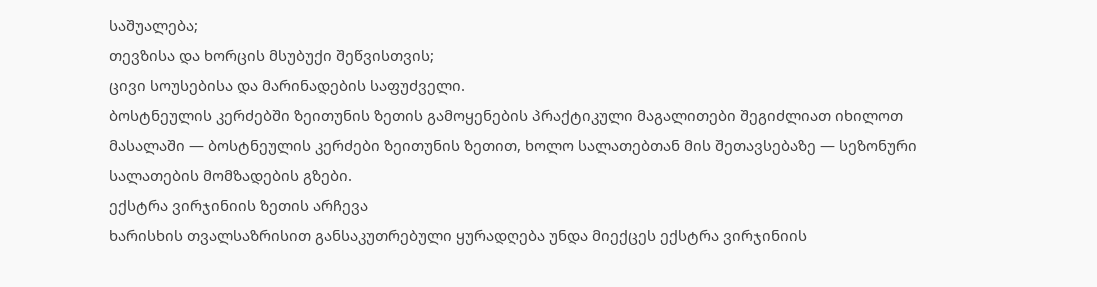საშუალება;
თევზისა და ხორცის მსუბუქი შეწვისთვის;
ცივი სოუსებისა და მარინადების საფუძველი.
ბოსტნეულის კერძებში ზეითუნის ზეთის გამოყენების პრაქტიკული მაგალითები შეგიძლიათ იხილოთ მასალაში — ბოსტნეულის კერძები ზეითუნის ზეთით, ხოლო სალათებთან მის შეთავსებაზე — სეზონური სალათების მომზადების გზები.
ექსტრა ვირჯინიის ზეთის არჩევა
ხარისხის თვალსაზრისით განსაკუთრებული ყურადღება უნდა მიექცეს ექსტრა ვირჯინიის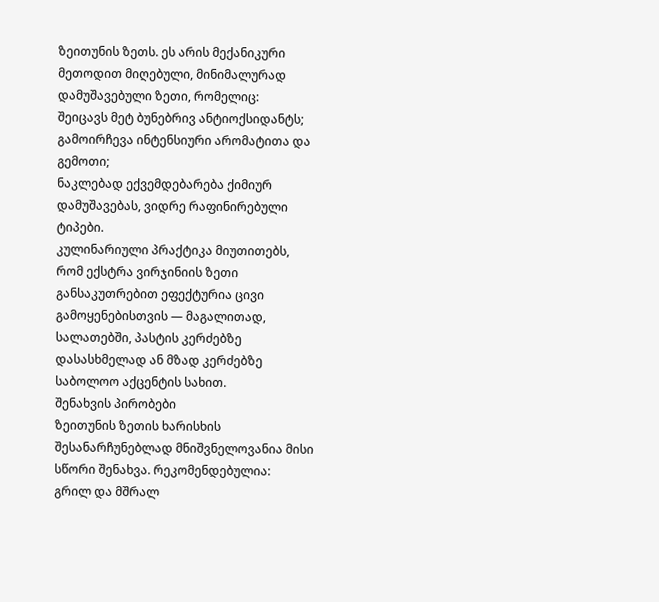ზეითუნის ზეთს. ეს არის მექანიკური მეთოდით მიღებული, მინიმალურად დამუშავებული ზეთი, რომელიც:
შეიცავს მეტ ბუნებრივ ანტიოქსიდანტს;
გამოირჩევა ინტენსიური არომატითა და გემოთი;
ნაკლებად ექვემდებარება ქიმიურ დამუშავებას, ვიდრე რაფინირებული ტიპები.
კულინარიული პრაქტიკა მიუთითებს, რომ ექსტრა ვირჯინიის ზეთი განსაკუთრებით ეფექტურია ცივი გამოყენებისთვის — მაგალითად, სალათებში, პასტის კერძებზე დასასხმელად ან მზად კერძებზე საბოლოო აქცენტის სახით.
შენახვის პირობები
ზეითუნის ზეთის ხარისხის შესანარჩუნებლად მნიშვნელოვანია მისი სწორი შენახვა. რეკომენდებულია:
გრილ და მშრალ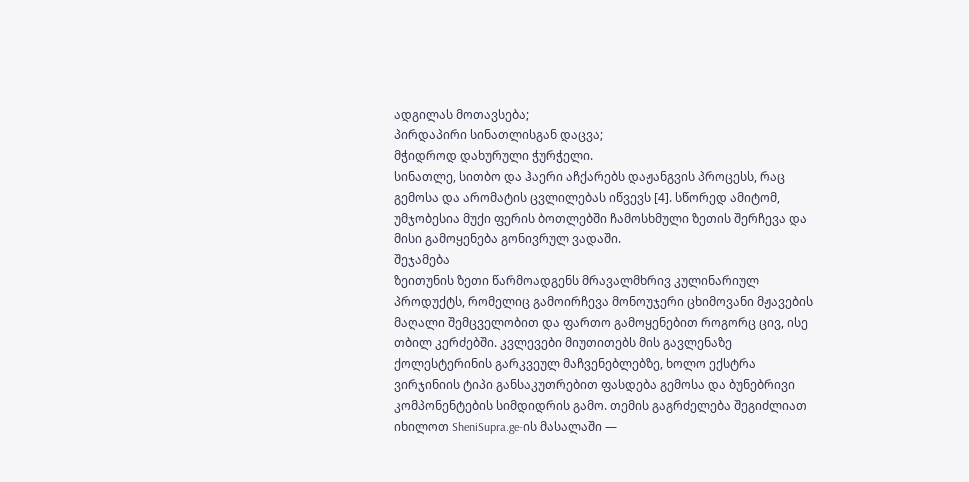ადგილას მოთავსება;
პირდაპირი სინათლისგან დაცვა;
მჭიდროდ დახურული ჭურჭელი.
სინათლე, სითბო და ჰაერი აჩქარებს დაჟანგვის პროცესს, რაც გემოსა და არომატის ცვლილებას იწვევს [4]. სწორედ ამიტომ, უმჯობესია მუქი ფერის ბოთლებში ჩამოსხმული ზეთის შერჩევა და მისი გამოყენება გონივრულ ვადაში.
შეჯამება
ზეითუნის ზეთი წარმოადგენს მრავალმხრივ კულინარიულ პროდუქტს, რომელიც გამოირჩევა მონოუჯერი ცხიმოვანი მჟავების მაღალი შემცველობით და ფართო გამოყენებით როგორც ცივ, ისე თბილ კერძებში. კვლევები მიუთითებს მის გავლენაზე ქოლესტერინის გარკვეულ მაჩვენებლებზე, ხოლო ექსტრა ვირჯინიის ტიპი განსაკუთრებით ფასდება გემოსა და ბუნებრივი კომპონენტების სიმდიდრის გამო. თემის გაგრძელება შეგიძლიათ იხილოთ SheniSupra.ge-ის მასალაში —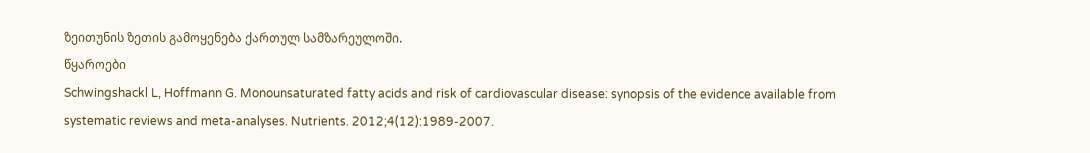ზეითუნის ზეთის გამოყენება ქართულ სამზარეულოში.
წყაროები
Schwingshackl L, Hoffmann G. Monounsaturated fatty acids and risk of cardiovascular disease: synopsis of the evidence available from systematic reviews and meta-analyses. Nutrients. 2012;4(12):1989-2007.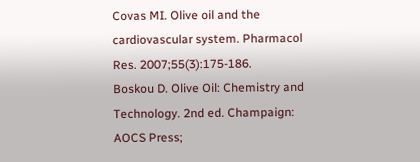Covas MI. Olive oil and the cardiovascular system. Pharmacol Res. 2007;55(3):175-186.
Boskou D. Olive Oil: Chemistry and Technology. 2nd ed. Champaign: AOCS Press;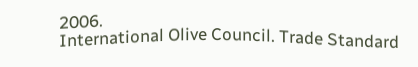2006.
International Olive Council. Trade Standard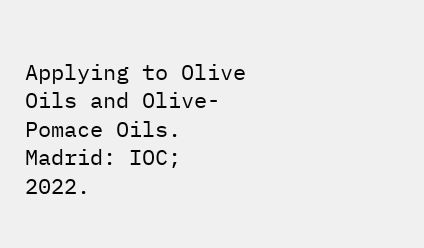Applying to Olive Oils and Olive-Pomace Oils. Madrid: IOC; 2022.